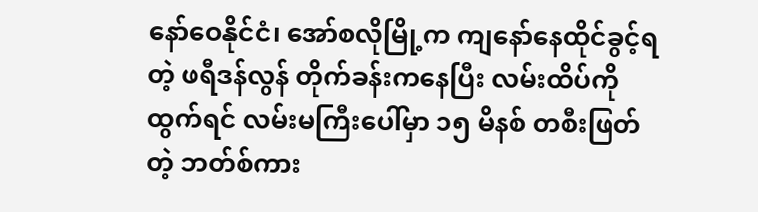နော်ဝေနိုင်ငံ၊ အော်စလိုမြို့က ကျနော်နေထိုင်ခွင့်ရတဲ့ ဖရီဒန်လွန် တိုက်ခန်းကနေပြီး လမ်းထိပ်ကို ထွက်ရင် လမ်းမကြီးပေါ်မှာ ၁၅ မိနစ် တစီးဖြတ်တဲ့ ဘတ်စ်ကား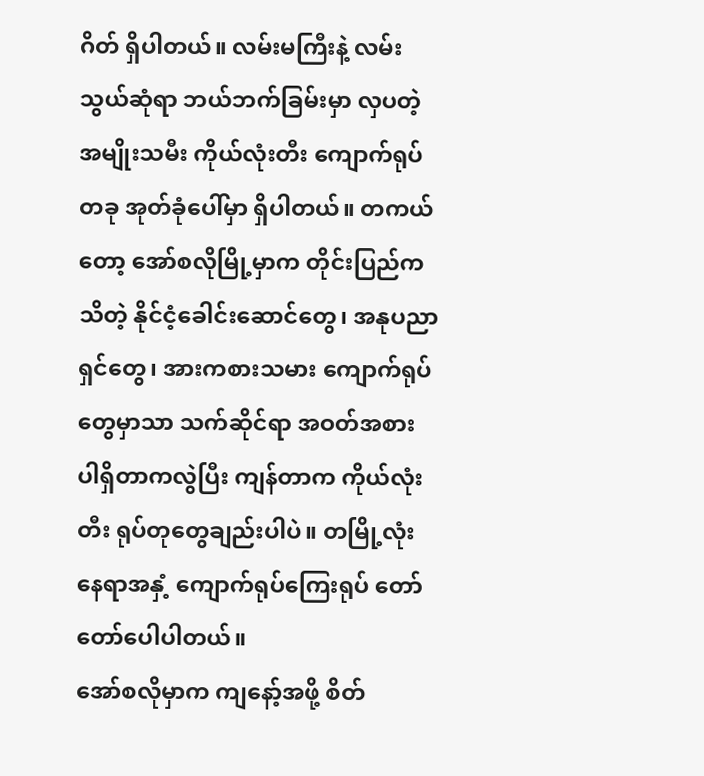ဂိတ် ရှိပါတယ်။ လမ်းမကြီးနဲ့ လမ်းသွယ်ဆုံရာ ဘယ်ဘက်ခြမ်းမှာ လှပတဲ့ အမျိုးသမီး ကိုယ်လုံးတီး ကျောက်ရုပ်တခု အုတ်ခုံပေါ်မှာ ရှိပါတယ်။ တကယ်တော့ အော်စလိုမြို့မှာက တိုင်းပြည်ကသိတဲ့ နိုင်ငံ့ခေါင်းဆောင်တွေ၊ အနုပညာရှင်တွေ၊ အားကစားသမား ကျောက်ရုပ်တွေမှာသာ သက်ဆိုင်ရာ အဝတ်အစား ပါရှိတာကလွဲပြီး ကျန်တာက ကိုယ်လုံးတီး ရုပ်တုတွေချည်းပါပဲ။ တမြို့လုံးနေရာအနှံ့ ကျောက်ရုပ်ကြေးရုပ် တော်တော်ပေါပါတယ်။
အော်စလိုမှာက ကျနော့်အဖို့ စိတ်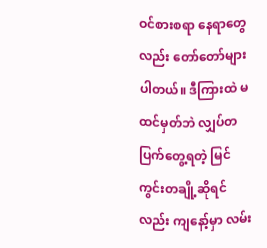ဝင်စားစရာ နေရာတွေလည်း တော်တော်များပါတယ်။ ဒီကြားထဲ မထင်မှတ်ဘဲ လျှပ်တပြက်တွေ့ရတဲ့ မြင်ကွင်းတချို့ဆိုရင်လည်း ကျနော့်မှာ လမ်း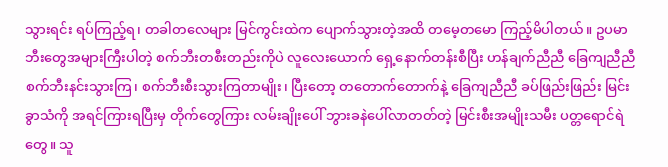သွားရင်း ရပ်ကြည့်ရ၊ တခါတလေများ မြင်ကွင်းထဲက ပျောက်သွားတဲ့အထိ တမေ့တမော ကြည့်မိပါတယ်။ ဥပမာ ဘီးတွေအများကြီးပါတဲ့ စက်ဘီးတစီးတည်းကိုပဲ လူလေးယောက် ရှေ့နောက်တန်းစီပြီး ဟန်ချက်ညီညီ ခြေကျညီညီ စက်ဘီးနင်းသွားကြ၊ စက်ဘီးစီးသွားကြတာမျိုး၊ ပြီးတော့ တတောက်တောက်နဲ့ ခြေကျညီညီ ခပ်ဖြည်းဖြည်း မြင်းခွာသံကို အရင်ကြားရပြီးမှ တိုက်တွေကြား လမ်းချိုးပေါ် ဘွားခနဲပေါ်လာတတ်တဲ့ မြင်းစီးအမျိုးသမီး ပတ္တရောင်ရဲတွေ။ သူ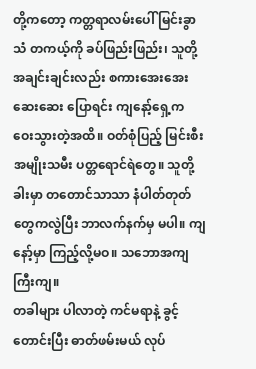တို့ကတော့ ကတ္တရာလမ်းပေါ် မြင်းခွာသံ တကယ့်ကို ခပ်ဖြည်းဖြည်း၊ သူတို့အချင်းချင်းလည်း စကားအေးအေးဆေးဆေး ပြောရင်း ကျနော့်ရှေ့က ဝေးသွားတဲ့အထိ။ ဝတ်စုံပြည့် မြင်းစီးအမျိုးသမီး ပတ္တရောင်ရဲတွေ။ သူတို့ခါးမှာ တတောင်သာသာ နံပါတ်တုတ်တွေကလွဲပြီး ဘာလက်နက်မှ မပါ။ ကျနော့်မှာ ကြည့်လို့မဝ။ သဘောအကျကြီးကျ။
တခါများ ပါလာတဲ့ ကင်မရာနဲ့ ခွင့်တောင်းပြီး ဓာတ်ဖမ်းမယ် လုပ်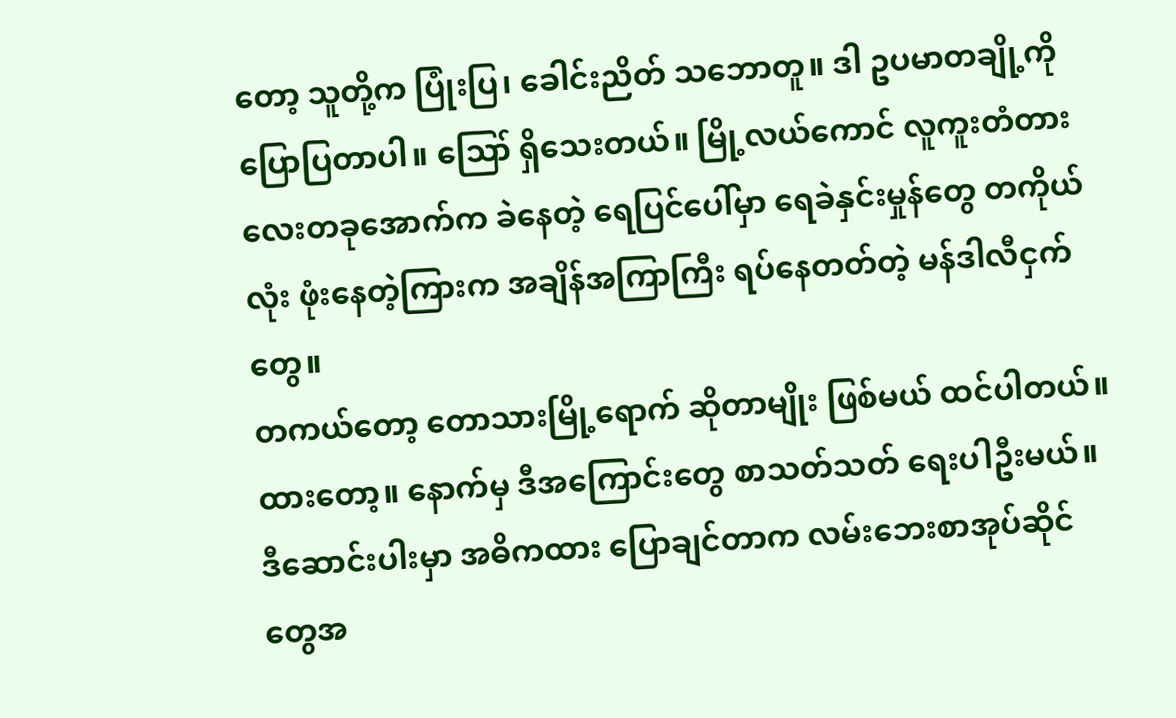တော့ သူတို့က ပြုံးပြ၊ ခေါင်းညိတ် သဘောတူ။ ဒါ ဥပမာတချို့ကို ပြောပြတာပါ။ ဪ ရှိသေးတယ်။ မြို့လယ်ကောင် လူကူးတံတားလေးတခုအောက်က ခဲနေတဲ့ ရေပြင်ပေါ်မှာ ရေခဲနှင်းမှုန်တွေ တကိုယ်လုံး ဖုံးနေတဲ့ကြားက အချိန်အကြာကြီး ရပ်နေတတ်တဲ့ မန်ဒါလီငှက်တွေ။
တကယ်တော့ တောသားမြို့ရောက် ဆိုတာမျိုး ဖြစ်မယ် ထင်ပါတယ်။ ထားတော့။ နောက်မှ ဒီအကြောင်းတွေ စာသတ်သတ် ရေးပါဦးမယ်။
ဒီဆောင်းပါးမှာ အဓိကထား ပြောချင်တာက လမ်းဘေးစာအုပ်ဆိုင်တွေအ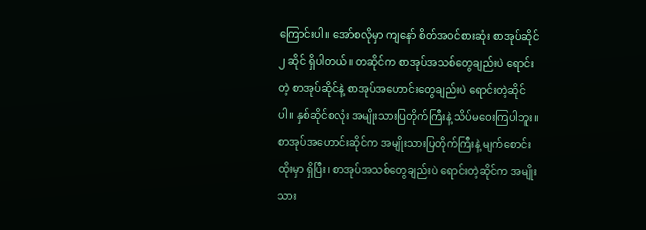ကြောင်းပါ။ အော်စလိုမှာ ကျနော် စိတ်အဝင်စားဆုံး စာအုပ်ဆိုင် ၂ ဆိုင် ရှိပါတယ်။ တဆိုင်က စာအုပ်အသစ်တွေချည်းပဲ ရောင်းတဲ့ စာအုပ်ဆိုင်နဲ့ စာအုပ်အဟောင်းတွေချည်းပဲ ရောင်းတဲ့ဆိုင်ပါ။ နှစ်ဆိုင်စလုံး အမျိုးသားပြတိုက်ကြီးနဲ့ သိပ်မဝေးကြပါဘူး။ စာအုပ်အဟောင်းဆိုင်က အမျိုးသားပြတိုက်ကြီးနဲ့ မျက်စောင်းထိုးမှာ ရှိပြီး၊ စာအုပ်အသစ်တွေချည်းပဲ ရောင်းတဲ့ဆိုင်က အမျိုးသား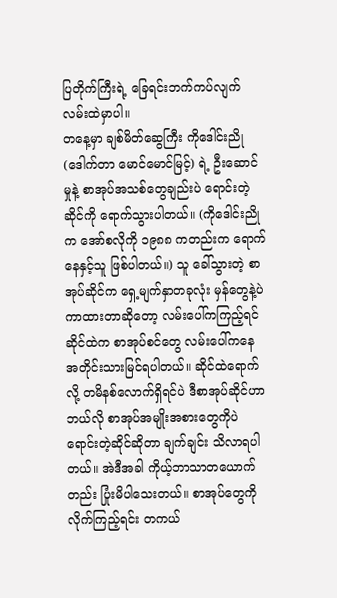ပြတိုက်ကြီးရဲ့ ခြေရင်းဘက်ကပ်လျက် လမ်းထဲမှာပါ။
တနေ့မှာ ချစ်မိတ်ဆွေကြီး ကိုဒေါင်းညို (ဒေါက်တာ မောင်မောင်မြင့်) ရဲ့ ဦးဆောင်မှုနဲ့ စာအုပ်အသစ်တွေချည်းပဲ ရောင်းတဲ့ဆိုင်ကို ရောက်သွားပါတယ်။ (ကိုဒေါင်းညိုက အော်စလိုကို ၁၉၈၈ ကတည်းက ရောက်နေနှင့်သူ ဖြစ်ပါတယ်။) သူ ခေါ်သွားတဲ့ စာအုပ်ဆိုင်က ရှေ့မျက်နှာတခုလုံး မှန်တွေနဲ့ပဲ ကာထားတာဆိုတော့ လမ်းပေါ်ကကြည့်ရင် ဆိုင်ထဲက စာအုပ်စင်တွေ လမ်းပေါ်ကနေ အတိုင်းသားမြင်ရပါတယ်။ ဆိုင်ထဲရောက်လို့ တမိနစ်လောက်ရှိရင်ပဲ ဒီစာအုပ်ဆိုင်ဟာ ဘယ်လို စာအုပ်အမျိုးအစားတွေကိုပဲ ရောင်းတဲ့ဆိုင်ဆိုတာ ချက်ချင်း သိလာရပါတယ်။ အဲဒီအခါ ကိုယ့်ဘာသာတယောက်တည်း ပြုံးမိပါသေးတယ်။ စာအုပ်တွေကို လိုက်ကြည့်ရင်း တကယ်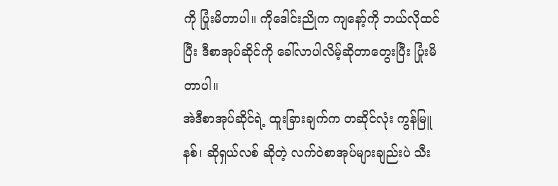ကို ပြုံးမိတာပါ။ ကိုဒေါင်းညိုက ကျနော့်ကို ဘယ်လိုထင်ပြီး ဒီစာအုပ်ဆိုင်ကို ခေါ်လာပါလိမ့်ဆိုတာတွေးပြီး ပြုံးမိတာပါ။
အဲဒီစာအုပ်ဆိုင်ရဲ့ ထူးခြားချက်က တဆိုင်လုံး ကွန်မြူနစ်၊ ဆိုရှယ်လစ် ဆိုတဲ့ လက်ဝဲစာအုပ်များချည်းပဲ သီး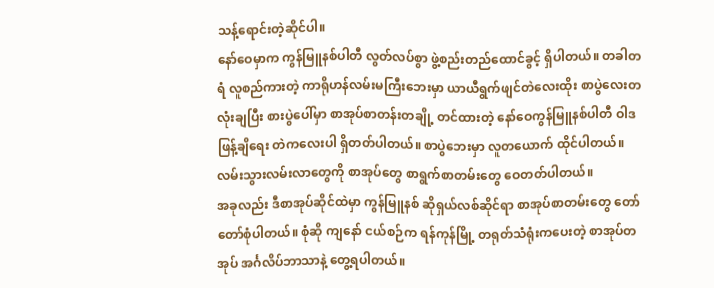သန့်ရောင်းတဲ့ဆိုင်ပါ။
နော်ဝေမှာက ကွန်မြူနစ်ပါတီ လွတ်လပ်စွာ ဖွဲ့စည်းတည်ထောင်ခွင့် ရှိပါတယ်။ တခါတရံ လူစည်ကားတဲ့ ကာရိုဟန်လမ်းမကြီးဘေးမှာ ယာယီရွက်ဖျင်တဲလေးထိုး စာပွဲလေးတလုံးချပြီး စားပွဲပေါ်မှာ စာအုပ်စာတန်းတချို့ တင်ထားတဲ့ နော်ဝေကွန်မြူနစ်ပါတီ ဝါဒဖြန့်ချိရေး တဲကလေးပါ ရှိတတ်ပါတယ်။ စာပွဲဘေးမှာ လူတယောက် ထိုင်ပါတယ်။ လမ်းသွားလမ်းလာတွေကို စာအုပ်တွေ စာရွက်စာတမ်းတွေ ဝေတတ်ပါတယ်။
အခုလည်း ဒီစာအုပ်ဆိုင်ထဲမှာ ကွန်မြူနစ် ဆိုရှယ်လစ်ဆိုင်ရာ စာအုပ်စာတမ်းတွေ တော်တော်စုံပါတယ်။ စုံဆို ကျနော် ငယ်စဉ်က ရန်ကုန်မြို့ တရုတ်သံရုံးကပေးတဲ့ စာအုပ်တအုပ် အင်္ဂလိပ်ဘာသာနဲ့ တွေ့ရပါတယ်။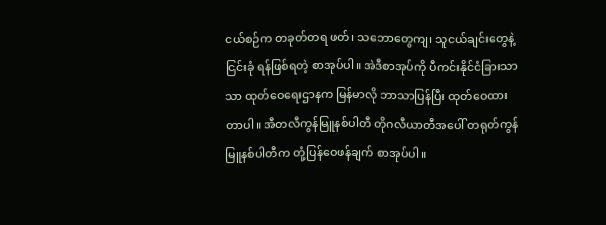ငယ်စဉ်က တခုတ်တရ ဖတ်၊ သဘောတွေကျ၊ သူငယ်ချင်းတွေနဲ့ ငြင်းခုံ ရန်ဖြစ်ရတဲ့ စာအုပ်ပါ။ အဲဒီစာအုပ်ကို ပီကင်းနိုင်ငံခြားသာသာ ထုတ်ဝေရေးဌာနက မြန်မာလို ဘာသာပြန်ပြီး ထုတ်ဝေထားတာပါ။ အီတလီကွန်မြူနစ်ပါတီ တိုဂလီယာတီအပေါ် တရုတ်ကွန်မြူနစ်ပါတီက တုံ့ပြန်ဝေဖန်ချက် စာအုပ်ပါ။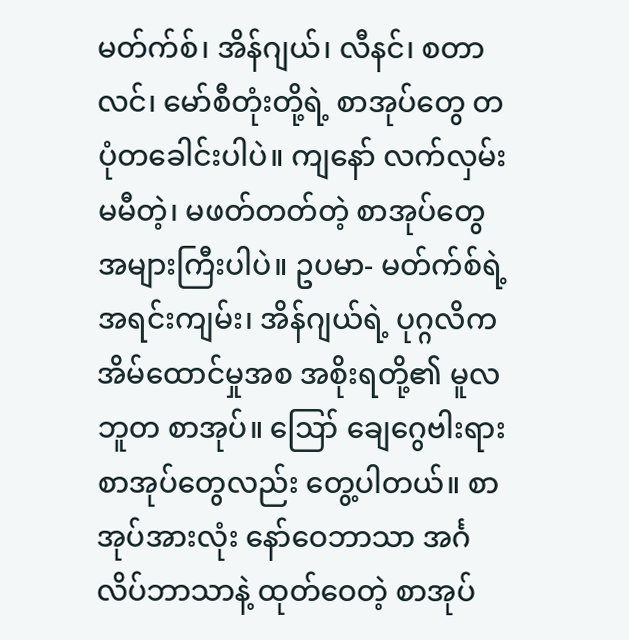မတ်က်စ်၊ အိန်ဂျယ်၊ လီနင်၊ စတာလင်၊ မော်စီတုံးတို့ရဲ့ စာအုပ်တွေ တပုံတခေါင်းပါပဲ။ ကျနော် လက်လှမ်းမမီတဲ့၊ မဖတ်တတ်တဲ့ စာအုပ်တွေ အများကြီးပါပဲ။ ဥပမာ- မတ်က်စ်ရဲ့ အရင်းကျမ်း၊ အိန်ဂျယ်ရဲ့ ပုဂ္ဂလိကအိမ်ထောင်မှုအစ အစိုးရတို့၏ မူလဘူတ စာအုပ်။ ဪ ချေဂွေဗါးရား စာအုပ်တွေလည်း တွေ့ပါတယ်။ စာအုပ်အားလုံး နော်ဝေဘာသာ အင်္ဂလိပ်ဘာသာနဲ့ ထုတ်ဝေတဲ့ စာအုပ်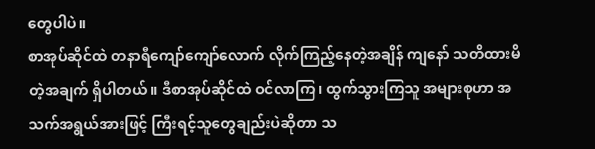တွေပါပဲ။
စာအုပ်ဆိုင်ထဲ တနာရီကျော်ကျော်လောက် လိုက်ကြည့်နေတဲ့အချိန် ကျနော် သတိထားမိတဲ့အချက် ရှိပါတယ်။ ဒီစာအုပ်ဆိုင်ထဲ ဝင်လာကြ၊ ထွက်သွားကြသူ အများစုဟာ အသက်အရွယ်အားဖြင့် ကြီးရင့်သူတွေချည်းပဲဆိုတာ သ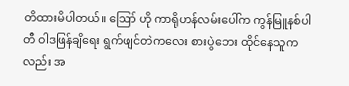တိထားမိပါတယ်။ ဪ ဟို ကာရိုဟန်လမ်းပေါ်က ကွန်မြူနစ်ပါတီ ဝါဒဖြန်ချိရေး ရွက်ဖျင်တဲကလေး စားပွဲဘေး ထိုင်နေသူကလည်း အ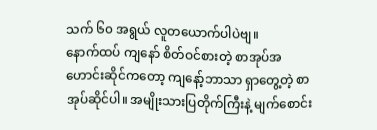သက် ၆၀ အရွယ် လူတယောက်ပါပဲဗျ။
နောက်ထပ် ကျနော် စိတ်ဝင်စားတဲ့ စာအုပ်အဟောင်းဆိုင်ကတော့ ကျနော့်ဘာသာ ရှာတွေ့တဲ့ စာအုပ်ဆိုင်ပါ။ အမျိုးသားပြတိုက်ကြီးနဲ့ မျက်စောင်း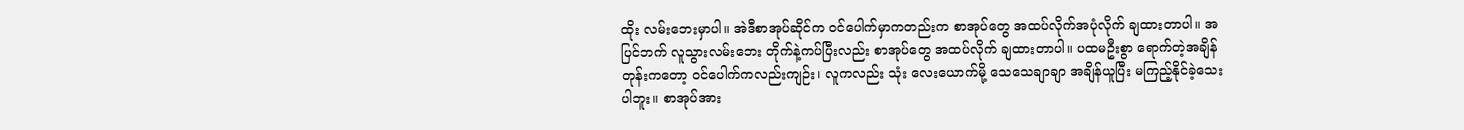ထိုး လမ်းဘေးမှာပါ။ အဲဒီစာအုပ်ဆိုင်က ဝင်ပေါက်မှာကတည်းက စာအုပ်တွေ အထပ်လိုက်အပုံလိုက် ချထားတာပါ။ အပြင်ဘက် လူသွားလမ်းဘေး တိုက်နဲ့ကပ်ပြီးလည်း စာအုပ်တွေ အထပ်လိုက် ချထားတာပါ။ ပထမဦးစွာ ရောက်တဲ့အချိန်တုန်းကတော့ ဝင်ပေါက်ကလည်းကျဉ်း၊ လူကလည်း သုံး လေးယောက်မို့ သေသေချာချာ အချိန်ယူပြီး မကြည့်နိုင်ခဲ့သေးပါဘူး။ စာအုပ်အား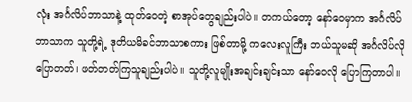လုံး အင်္ဂလိပ်ဘာသာနဲ့ ထုတ်ဝေတဲ့ စာအုပ်တွေချည်းပါပဲ။ တကယ်တော့ နော်ဝေမှာက အင်္ဂလိပ်ဘာသာက သူတို့ရဲ့ ဒုတိယမိခင်ဘာသာစကား ဖြစ်တာမို့ ကလေးလူကြီး ဘယ်သူမဆို အင်္ဂလိပ်လို ပြောတတ်၊ ဖတ်တတ်ကြသူချည်းပါပဲ။ သူတို့လူမျိုးအချင်းချင်းသာ နော်ဝေလို ပြောကြတာပါ။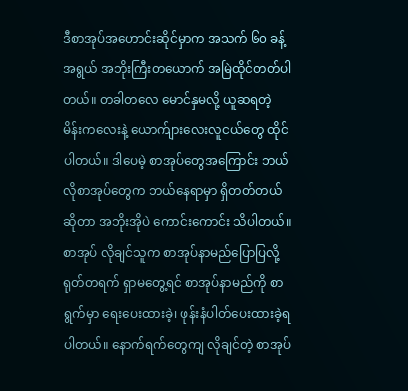ဒီစာအုပ်အဟောင်းဆိုင်မှာက အသက် ၆၀ ခန့်အရွယ် အဘိုးကြီးတယောက် အမြဲထိုင်တတ်ပါတယ်။ တခါတလေ မောင်နှမလို့ ယူဆရတဲ့ မိန်းကလေးနဲ့ ယောက်ျားလေးလူငယ်တွေ ထိုင်ပါတယ်။ ဒါပေမဲ့ စာအုပ်တွေအကြောင်း ဘယ်လိုစာအုပ်တွေက ဘယ်နေရာမှာ ရှိတတ်တယ်ဆိုတာ အဘိုးအိုပဲ ကောင်းကောင်း သိပါတယ်။ စာအုပ် လိုချင်သူက စာအုပ်နာမည်ပြောပြလို့ ရုတ်တရက် ရှာမတွေ့ရင် စာအုပ်နာမည်ကို စာရွက်မှာ ရေးပေးထားခဲ့၊ ဖုန်းနံပါတ်ပေးထားခဲ့ရပါတယ်။ နောက်ရက်တွေကျ လိုချင်တဲ့ စာအုပ်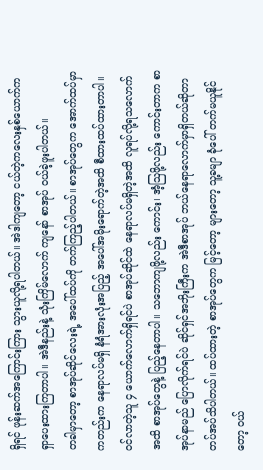ရှိရင် ဖုန်းဆက်အကြောင်းကြား သွားယူလို့ရပါတယ်။ အဲဒါကျတော့ ငယ်တဲ့ကလေးနှစ်ယောက်က ရှာပေးထားကြတာပါ။ အဲဒီနည်းနဲ့ သုံးကြိမ်လောက် ကျနော် စာအုပ် ဝယ်ခဲ့ဖူးပါတယ်။
တခါမှာတော့ စာအုပ်ဆိုင်လေးရဲ့ အပေါ်ထပ်ကို တက်ကြည့်ပါတယ်။ စာအုပ်တွေက အောက်ထပ်မှာကတည်းက နေရာလပ်မရှိ နံရံအားလုံးအပြည့် အပေါ်အမိုးရောက်တဲ့အထိ စီထားထပ်ထားတာပါ။ ဝင်လာတဲ့သူ ၄ ယောက်လောက်ရှိရင်ပဲ စာအုပ်ဆိုင်ထဲ နေရာလပ်မရှိတဲ့အထိ လူရပ်လို့ရသလောက်အထိ စာအုပ်တွေနဲ့ ပြည့်နေတာပါ။ သဘောကျဖို့လည်း ကောင်း၊ အံ့ဩဖို့လည်း ကောင်းတာက စာအုပ်နာမည် ပြောလိုက်ရင်ပဲ ဆိုင်ရှင်အဘိုးကြီးက အဲဒီစာအုပ် ဘယ်နေရာလောက်မှာရှိတယ်ဆိုတာ တပ်အပ်သိပါတယ်။ ထပ်ထားတဲ့ စာအုပ်တွေက မြင့်တော့ များတော့ သူ့ခမျာ ခုံပေါ် တက်မယူနိုင်တော့ ဝယ်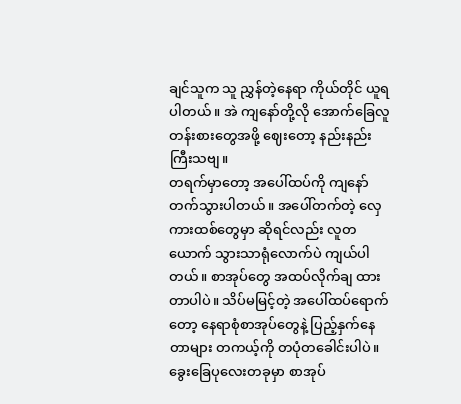ချင်သူက သူ ညွှန်တဲ့နေရာ ကိုယ်တိုင် ယူရပါတယ်။ အဲ ကျနော်တို့လို အောက်ခြေလူတန်းစားတွေအဖို့ ဈေးတော့ နည်းနည်းကြီးသဗျ။
တရက်မှာတော့ အပေါ်ထပ်ကို ကျနော် တက်သွားပါတယ်။ အပေါ်တက်တဲ့ လှေကားထစ်တွေမှာ ဆိုရင်လည်း လူတယောက် သွားသာရုံလောက်ပဲ ကျယ်ပါတယ်။ စာအုပ်တွေ အထပ်လိုက်ချ ထားတာပါပဲ။ သိပ်မမြင့်တဲ့ အပေါ်ထပ်ရောက်တော့ နေရာစုံစာအုပ်တွေနဲ့ ပြည့်နှက်နေတာများ တကယ့်ကို တပုံတခေါင်းပါပဲ။ ခွေးခြေပုလေးတခုမှာ စာအုပ်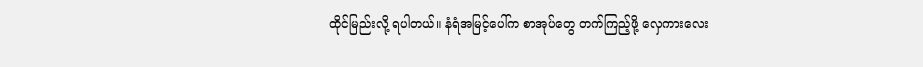ထိုင်မြည်းလို့ ရပါတယ်။ နံရံအမြင့်ပေါ်က စာအုပ်တွေ တက်ကြည့်ဖို့ လှေကားလေး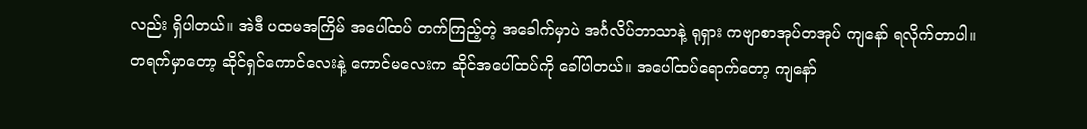လည်း ရှိပါတယ်။ အဲဒီ ပထမအကြိမ် အပေါ်ထပ် တက်ကြည့်တဲ့ အခေါက်မှာပဲ အင်္ဂလိပ်ဘာသာနဲ့ ရုရှား ကဗျာစာအုပ်တအုပ် ကျနော် ရလိုက်တာပါ။
တရက်မှာတော့ ဆိုင်ရှင်ကောင်လေးနဲ့ ကောင်မလေးက ဆိုင်အပေါ်ထပ်ကို ခေါ်ပါတယ်။ အပေါ်ထပ်ရောက်တော့ ကျနော်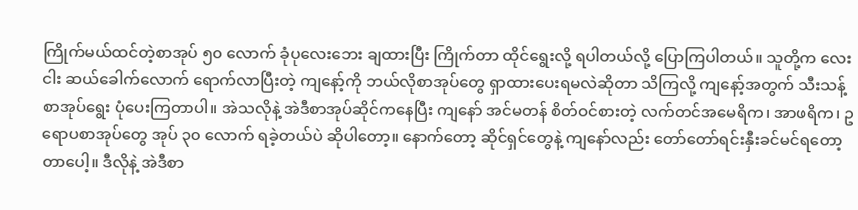ကြိုက်မယ်ထင်တဲ့စာအုပ် ၅၀ လောက် ခုံပုလေးဘေး ချထားပြီး ကြိုက်တာ ထိုင်ရွေးလို့ ရပါတယ်လို့ ပြောကြပါတယ်။ သူတို့က လေး ငါး ဆယ်ခေါက်လောက် ရောက်လာပြီးတဲ့ ကျနော့်ကို ဘယ်လိုစာအုပ်တွေ ရှာထားပေးရမလဲဆိုတာ သိကြလို့ ကျနော့်အတွက် သီးသန့်စာအုပ်ရွေး ပုံပေးကြတာပါ။ အဲသလိုနဲ့ အဲဒီစာအုပ်ဆိုင်ကနေပြီး ကျနော် အင်မတန် စိတ်ဝင်စားတဲ့ လက်တင်အမေရိက၊ အာဖရိက၊ ဥရောပစာအုပ်တွေ အုပ် ၃၀ လောက် ရခဲ့တယ်ပဲ ဆိုပါတော့။ နောက်တော့ ဆိုင်ရှင်တွေနဲ့ ကျနော်လည်း တော်တော်ရင်းနှီးခင်မင်ရတော့တာပေါ့။ ဒီလိုနဲ့ အဲဒီစာ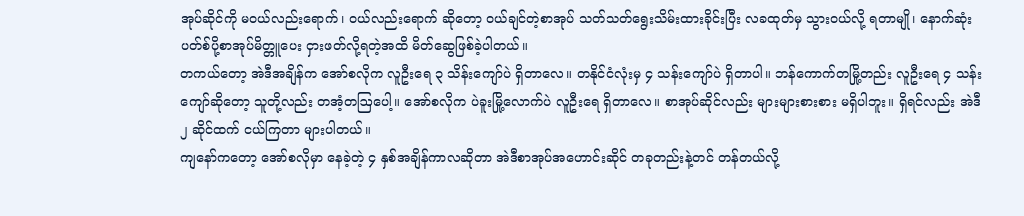အုပ်ဆိုင်ကို မဝယ်လည်းရောက်၊ ဝယ်လည်းရောက် ဆိုတော့ ဝယ်ချင်တဲ့စာအုပ် သတ်သတ်ရွေးသိမ်းထားခိုင်းပြီး လခထုတ်မှ သွားဝယ်လို့ ရတာမျို၊ နောက်ဆုံး ပတ်စ်ပို့စာအုပ်မိတ္တူပေး ငှားဖတ်လို့ရတဲ့အထိ မိတ်ဆွေဖြစ်ခဲ့ပါတယ်။
တကယ်တော့ အဲဒီအချိန်က အော်စလိုက လူဦးရေ ၃ သိန်းကျော်ပဲ ရှိတာလေ။ တနိုင်ငံလုံးမှ ၄ သန်းကျော်ပဲ ရှိတာပါ။ ဘန်ကောက်တမြို့တည်း လူဦးရေ ၄ သန်းကျော်ဆိုတော့ သူတို့လည်း တအံ့တဩပေါ့။ အော်စလိုက ပဲခူးမြို့လောက်ပဲ လူဦးရေ ရှိတာလေ။ စာအုပ်ဆိုင်လည်း များများစားစား မရှိပါဘူး။ ရှိရင်လည်း အဲဒီ ၂ ဆိုင်ထက် ငယ်ကြတာ များပါတယ်။
ကျနော်ကတော့ အော်စလိုမှာ နေခဲ့တဲ့ ၄ နှစ်အချိန်ကာလဆိုတာ အဲဒီစာအုပ်အဟောင်းဆိုင် တခုတည်းနဲ့တင် တန်တယ်လို့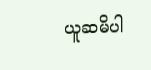ယူဆမိပါ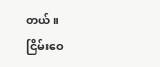တယ်။
ငြိမ်းဝေ